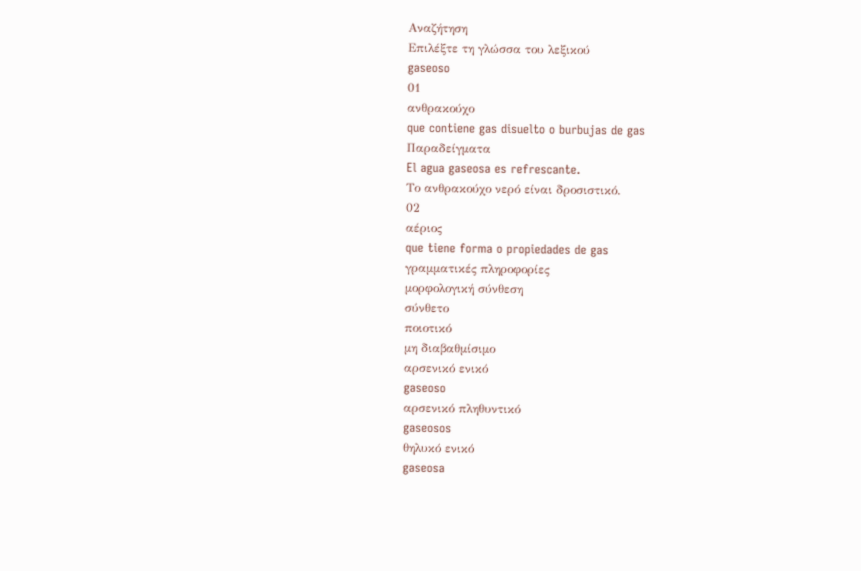Αναζήτηση
Επιλέξτε τη γλώσσα του λεξικού
gaseoso
01
ανθρακούχο
que contiene gas disuelto o burbujas de gas
Παραδείγματα
El agua gaseosa es refrescante.
Το ανθρακούχο νερό είναι δροσιστικό.
02
αέριος
que tiene forma o propiedades de gas
γραμματικές πληροφορίες
μορφολογική σύνθεση
σύνθετο
ποιοτικό
μη διαβαθμίσιμο
αρσενικό ενικό
gaseoso
αρσενικό πληθυντικό
gaseosos
θηλυκό ενικό
gaseosa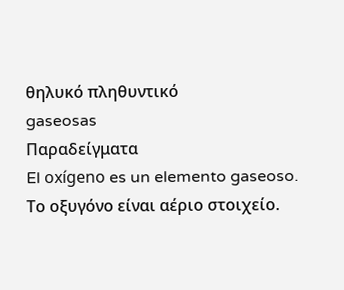θηλυκό πληθυντικό
gaseosas
Παραδείγματα
El oxígeno es un elemento gaseoso.
Το οξυγόνο είναι αέριο στοιχείο.